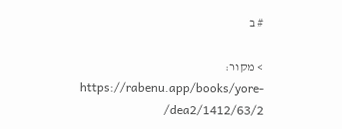# ב

> מקור: https://rabenu.app/books/yore-dea2/1412/63/2/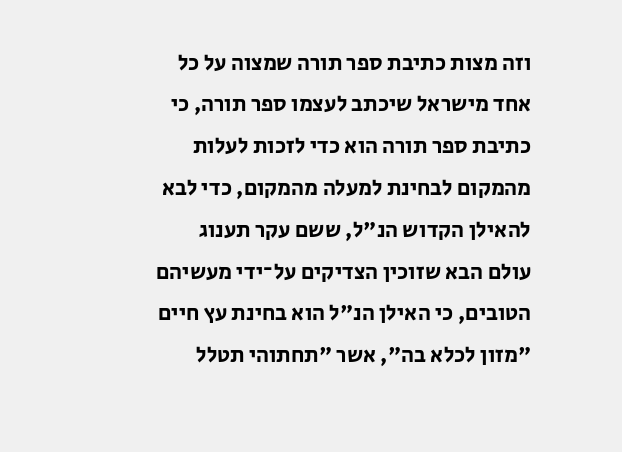וזה מצות כתיבת ספר תורה שמצוה על כל אחד מישראל שיכתב לעצמו ספר תורה, כי כתיבת ספר תורה הוא כדי לזכות לעלות מהמקום לבחינת למעלה מהמקום, כדי לבא להאילן הקדוש הנ"ל, ששם עקר תענוג עולם הבא שזוכין הצדיקים על־ידי מעשיהם הטובים, כי האילן הנ"ל הוא בחינת עץ חיים "מזון לכלא בה", אשר "תחתוהי תטלל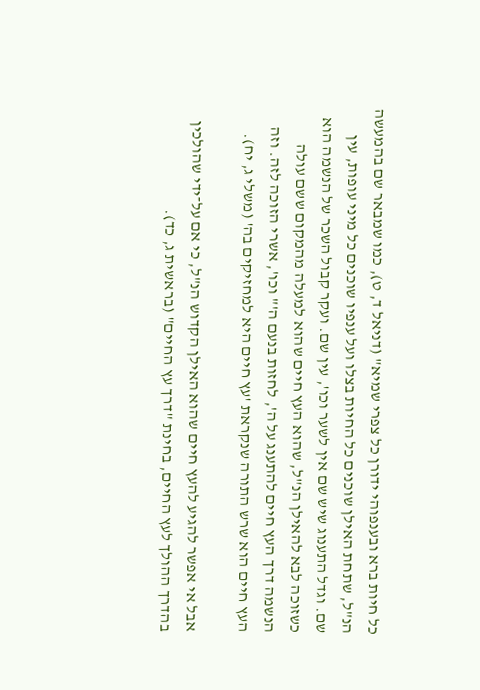כל חיות ברא ובענפוהי ידורן כל צפרי שמיא" (דניאל ד, ט), כמו שמבאר שם בהמעשה הנ"ל, שתחת האילן שוכנים כל החיות בצלו ועל ענפיו שוכנים כל מיני עופות, עין שם. וגדל התענוג שיש שם אין לשער וכו', עין שם. ועקר קבול השכר של הנשמה הוא כשזוכה לבא להאילן הנ"ל, שהוא העץ חיים שהוא למעלה מהמקום ששם עולה הנשמה דרך העץ חיים להתענג על ה', לחזות בנעם ה'" וכו', אשרי הזוכה לזה. וזה העץ חיים הוא שרש התורה שנקראת 'עץ חיים היא למחזיקים בה' (משלי ג, יח).

אבל אי אפשר להגיע להעץ חיים שהוא האילן הקדוש הנ"ל, כי אם על־ידי שהולכין בהדרך ההולך לעץ החיים, בחינת "דרך עץ החיים" (בראשית ג, כד).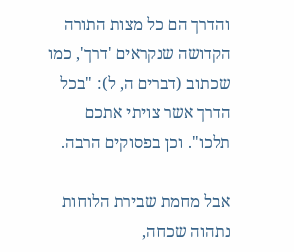והדרך הם כל מצות התורה הקדושה שנקראים 'דרך', כמו שכתוב (דברים ה, ל): "בכל הדרך אשר צויתי אתכם תלכו". וכן בפסוקים הרבה.

אבל מחמת שבירת הלוחות נתהוה שכחה,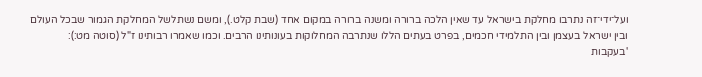ועל־ידי־זה נתרבו מחלקת בישראל עד שאין הלכה ברורה ומשנה ברורה במקום אחד (שבת קלט.), ומשם נשתלשל המחלקת הגמור שבכל העולם ובין ישראל בעצמן ובין התלמידי חכמים, בפרט בעתים הללו שנתרבה המחלוקות בעונותינו הרבים. וכמו שאמרו רבותינו ז"ל (סוטה מט:): 'בעקבות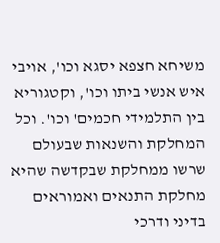משיחא חצפא יסגא וכו', אויבי איש אנשי ביתו וכו', וקטגוריא בין התלמידי חכמים' וכו'. וכל המחלקת והשנאות שבעולם שרשו ממחלקת שבקדשה שהיא מחלקת התנאים ואמוראים בדיני ודרכי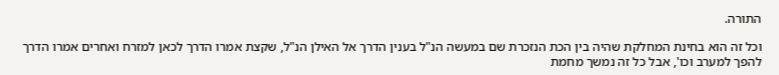התורה.

וכל זה הוא בחינת המחלקת שהיה בין הכת הנזכרת שם במעשה הנ"ל בענין הדרך אל האילן הנ"ל, שקצת אמרו הדרך לכאן למזרח ואחרים אמרו הדרך להפך למערב וכו', אבל כל זה נמשך מחמת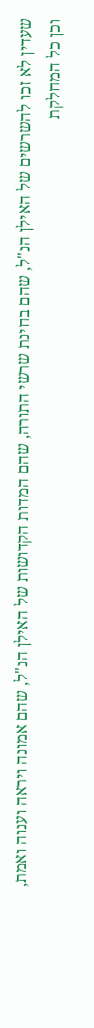שעדין לא זכו להשרשים של האילן הנ"ל, שהם בחינת שרשי התורה, שהם המדות הקדושות של האילן הנ"ל, שהם אמונה ויראה וענוה ואמת, וכן כל המחלקת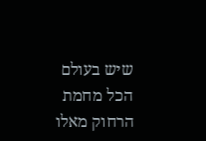שיש בעולם הכל מחמת הרחוק מאלו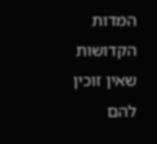המדות הקדושות שאין זוכין להם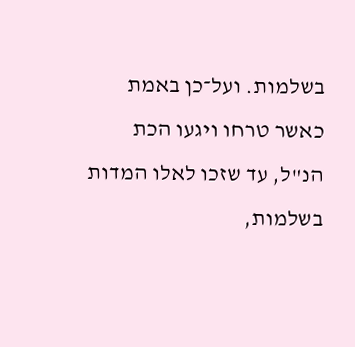בשלמות. ועל־כן באמת כאשר טרחו ויגעו הכת הנ"ל, עד שזכו לאלו המדות בשלמות,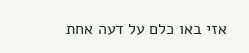אזי באו כלם על דעה אחת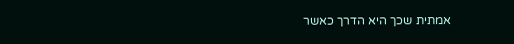אמתית שכך היא הדרך כאשר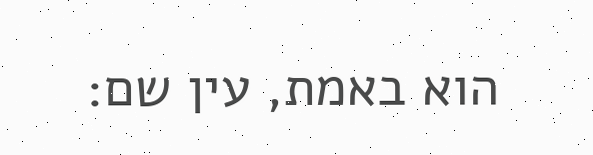הוא באמת, עין שם: